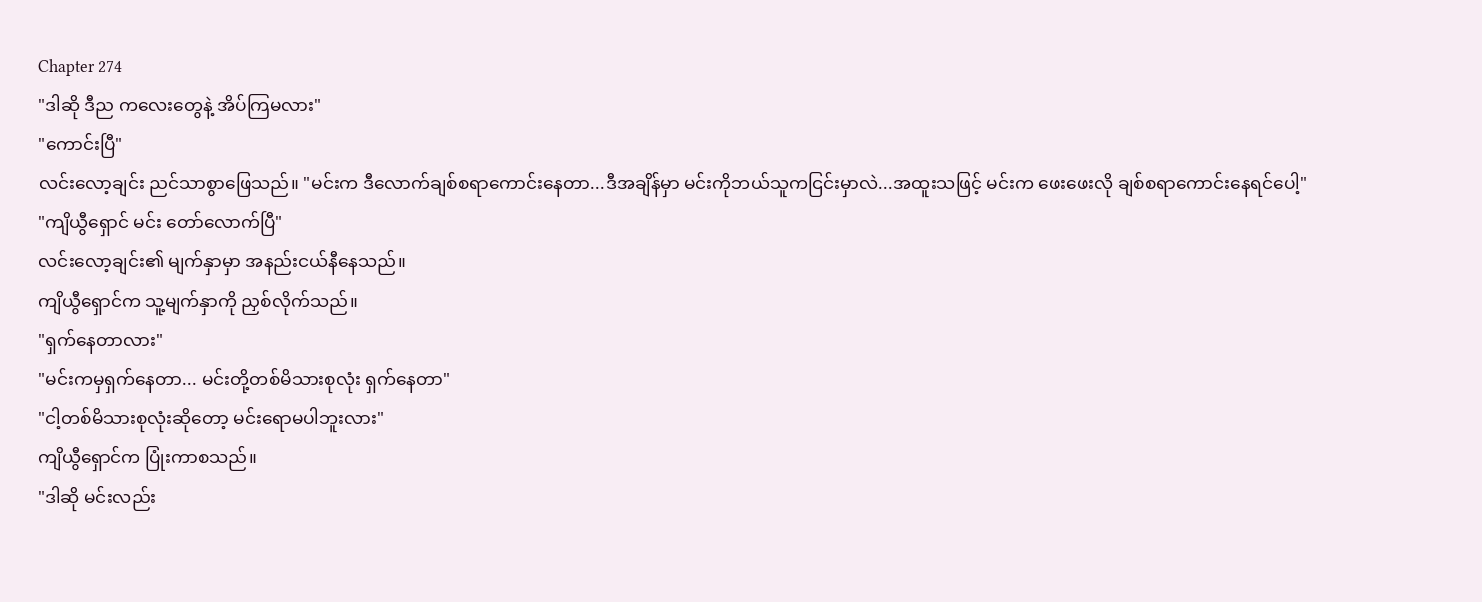Chapter 274
"ဒါဆို ဒီည ကလေးတွေနဲ့ အိပ်ကြမလား"
"ကောင်းပြီ"
လင်းလော့ချင်း ညင်သာစွာဖြေသည်။ "မင်းက ဒီလောက်ချစ်စရာကောင်းနေတာ...ဒီအချိန်မှာ မင်းကိုဘယ်သူကငြင်းမှာလဲ...အထူးသဖြင့် မင်းက ဖေးဖေးလို ချစ်စရာကောင်းနေရင်ပေါ့"
"ကျိယွီရှောင် မင်း တော်လောက်ပြီ"
လင်းလော့ချင်း၏ မျက်နှာမှာ အနည်းငယ်နီနေသည်။
ကျိယွီရှောင်က သူ့မျက်နှာကို ညှစ်လိုက်သည်။
"ရှက်နေတာလား"
"မင်းကမှရှက်နေတာ... မင်းတို့တစ်မိသားစုလုံး ရှက်နေတာ"
"ငါ့တစ်မိသားစုလုံးဆိုတော့ မင်းရောမပါဘူးလား"
ကျိယွီရှောင်က ပြုံးကာစသည်။
"ဒါဆို မင်းလည်း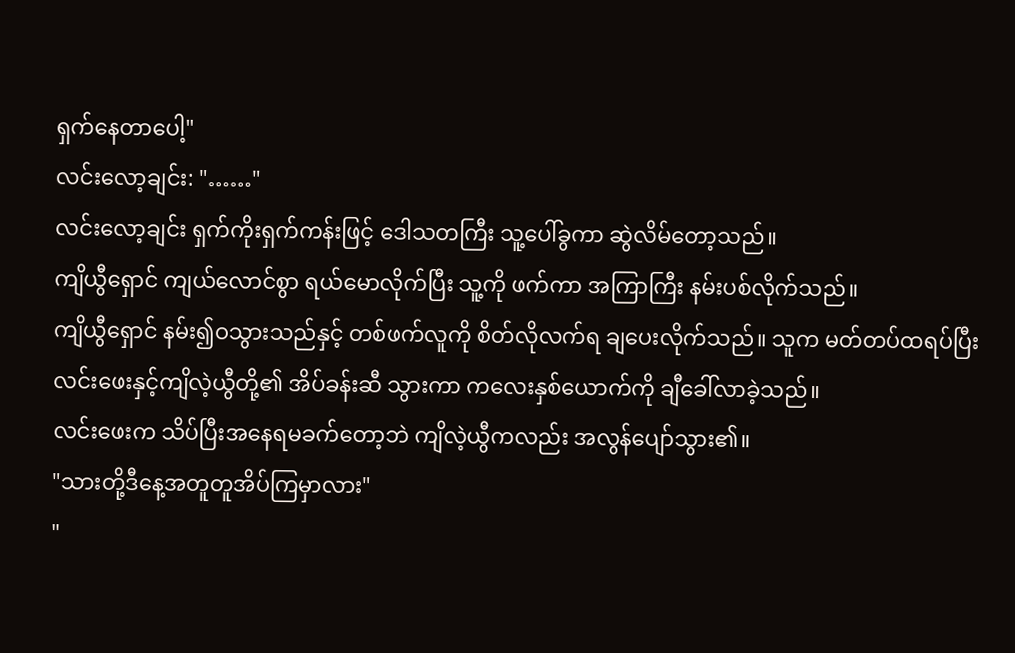ရှက်နေတာပေါ့"
လင်းလော့ချင်း: "……"
လင်းလော့ချင်း ရှက်ကိုးရှက်ကန်းဖြင့် ဒေါသတကြီး သူ့ပေါ်ခွကာ ဆွဲလိမ်တော့သည်။
ကျိယွီရှောင် ကျယ်လောင်စွာ ရယ်မောလိုက်ပြီး သူ့ကို ဖက်ကာ အကြာကြီး နမ်းပစ်လိုက်သည်။
ကျိယွီရှောင် နမ်း၍ဝသွားသည်နှင့် တစ်ဖက်လူကို စိတ်လိုလက်ရ ချပေးလိုက်သည်။ သူက မတ်တပ်ထရပ်ပြီး လင်းဖေးနှင့်ကျိလဲ့ယွီတို့၏ အိပ်ခန်းဆီ သွားကာ ကလေးနှစ်ယောက်ကို ချီခေါ်လာခဲ့သည်။
လင်းဖေးက သိပ်ပြီးအနေရမခက်တော့ဘဲ ကျိလဲ့ယွီကလည်း အလွန်ပျော်သွား၏။
"သားတို့ဒီနေ့အတူတူအိပ်ကြမှာလား"
"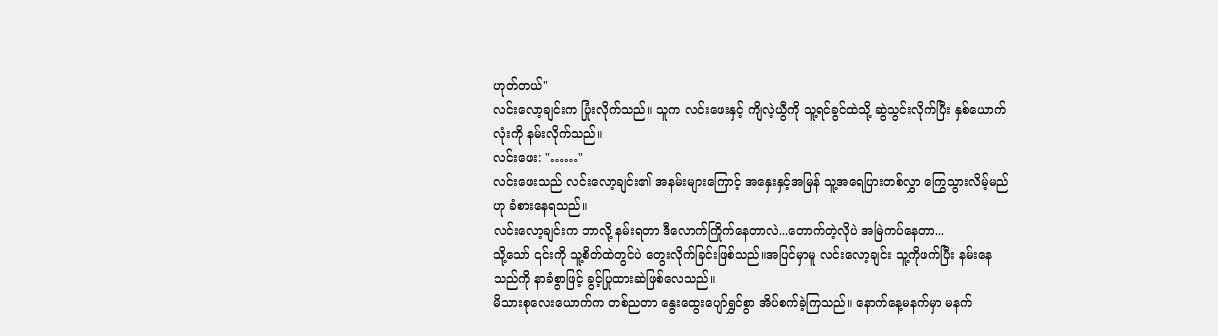ဟုတ်တယ်"
လင်းလော့ချင်းက ပြုံးလိုက်သည်။ သူက လင်းဖေးနှင့် ကျိလဲ့ယွီကို သူ့ရင်ခွင်ထဲသို့ ဆွဲသွင်းလိုက်ပြီး နှစ်ယောက်လုံးကို နမ်းလိုက်သည်။
လင်းဖေး: "……"
လင်းဖေးသည် လင်းလော့ချင်း၏ အနမ်းများကြောင့် အနှေးနှင့်အမြန် သူ့အရေပြားတစ်လွှာ ကြွေသွားလိမ့်မည်ဟု ခံစားနေရသည်။
လင်းလော့ချင်းက ဘာလို့ နမ်းရတာ ဒီလောက်ကြိုက်နေတာလဲ...တောက်တဲ့လိုပဲ အမြဲကပ်နေတာ...
သို့သော် ၎င်းကို သူ့စိတ်ထဲတွင်ပဲ တွေးလိုက်ခြင်းဖြစ်သည်။အပြင်မှာမူ လင်းလော့ချင်း သူ့ကိုဖက်ပြီး နမ်းနေသည်ကို နာခံစွာဖြင့် ခွင့်ပြုထားဆဲဖြစ်လေသည်။
မိသားစုလေးယောက်က တစ်ညတာ နွေးထွေးပျော်ရွှင်စွာ အိပ်စက်ခဲ့ကြသည်။ နောက်နေ့မနက်မှာ မနက်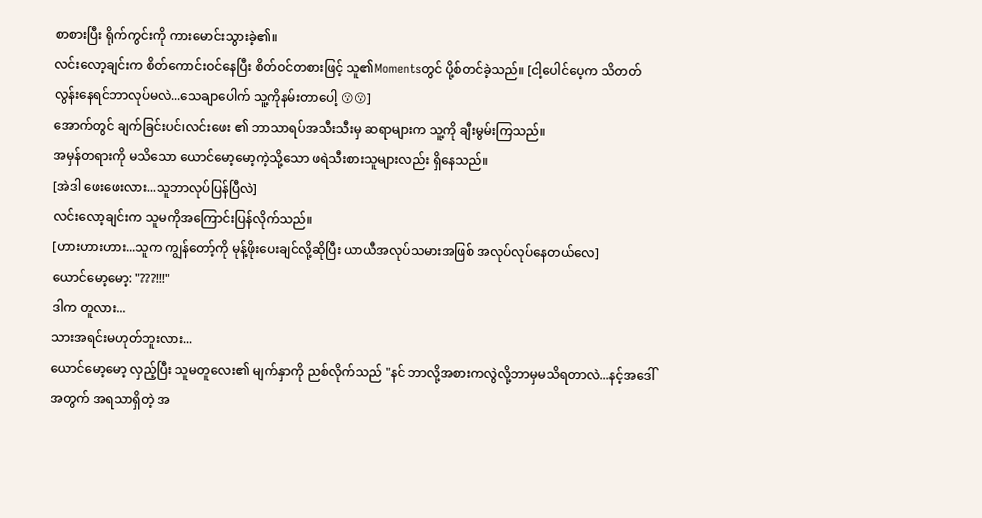စာစားပြီး ရိုက်ကွင်းကို ကားမောင်းသွားခဲ့၏။
လင်းလော့ချင်းက စိတ်ကောင်းဝင်နေပြီး စိတ်ဝင်တစားဖြင့် သူ၏Momentsတွင် ပို့စ်တင်ခဲ့သည်။ [ငါ့ပေါင်ပေ့က သိတတ်လွန်းနေရင်ဘာလုပ်မလဲ...သေချာပေါက် သူ့ကိုနမ်းတာပေါ့ 😗😗]
အောက်တွင် ချက်ခြင်းပင်၊လင်းဖေး ၏ ဘာသာရပ်အသီးသီးမှ ဆရာများက သူ့ကို ချီးမွမ်းကြသည်။
အမှန်တရားကို မသိသော ယောင်မော့မော့ကဲ့သို့သော ဖရဲသီးစားသူများလည်း ရှိနေသည်။
[အဲဒါ ဖေးဖေးလား...သူဘာလုပ်ပြန်ပြီလဲ]
လင်းလော့ချင်းက သူမကိုအကြောင်းပြန်လိုက်သည်။
[ဟားဟားဟား...သူက ကျွန်တော့်ကို မုန့်ဖိုးပေးချင်လို့ဆိုပြီး ယာယီအလုပ်သမားအဖြစ် အလုပ်လုပ်နေတယ်လေ]
ယောင်မော့မော့: "???!!!"
ဒါက တူလား...
သားအရင်းမဟုတ်ဘူးလား...
ယောင်မော့မော့ လှည့်ပြီး သူမတူလေး၏ မျက်နှာကို ညစ်လိုက်သည် "နင် ဘာလို့အစားကလွဲလို့ဘာမှမသိရတာလဲ...နင့်အဒေါ်အတွက် အရသာရှိတဲ့ အ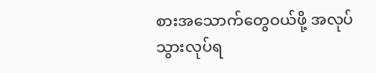စားအသောက်တွေဝယ်ဖို့ အလုပ်သွားလုပ်ရ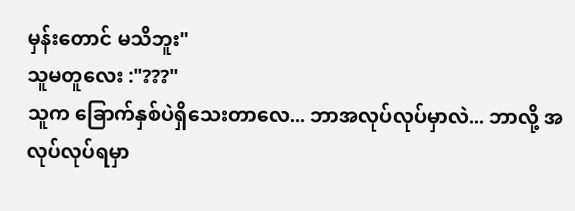မှန်းတောင် မသိဘူး"
သူမတူလေး :"???"
သူက ခြောက်နှစ်ပဲရှိသေးတာလေ... ဘာအလုပ်လုပ်မှာလဲ... ဘာလို့ အလုပ်လုပ်ရမှာ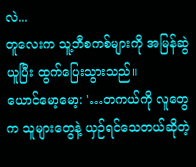လဲ...
တူလေးက သူ့ဘီစကစ်များကို အမြန်ဆွဲယူပြီး ထွက်ပြေးသွားသည်။
ယောင်မော့မော့: '…တကယ်ကို လူတွေက သူများတွေနဲ့ ယှဉ်ရင်သေတယ်ဆိုတဲ့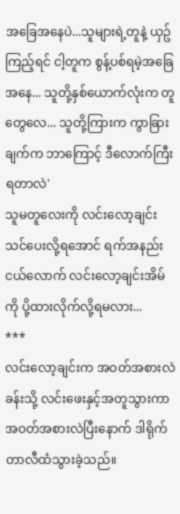အခြေအနေပဲ...သူများရဲ့တူနဲ့ ယှဥ်ကြည့်ရင် ငါ့တူက စွန့်ပစ်ရမဲ့အခြေအနေ... သူတို့နှစ်ယောက်လုံးက တူတွေလေ... သူတို့ကြားက ကွာခြားချက်က ဘာကြောင့် ဒီလောက်ကြီးရတာလဲ'
သူမတူလေးကို လင်းလော့ချင်း သင်ပေးလို့ရအောင် ရက်အနည်းငယ်လောက် လင်းလော့ချင်းအိမ်ကို ပို့ထားလိုက်လို့ရမလား...
***
လင်းလော့ချင်းက အဝတ်အစားလဲခန်းသို့ လင်းဖေးနှင့်အတူသွားကာ အဝတ်အစားလဲပြီးနောက် ဒါရိုက်တာလီထံသွားခဲ့သည်။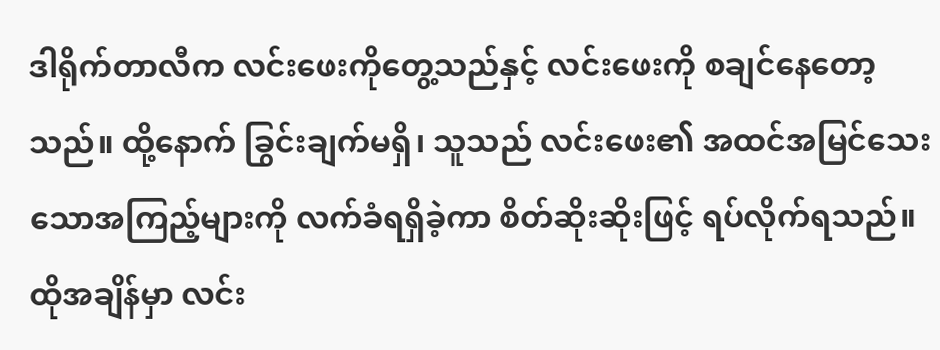ဒါရိုက်တာလီက လင်းဖေးကိုတွေ့သည်နှင့် လင်းဖေးကို စချင်နေတော့သည်။ ထို့နောက် ခြွင်းချက်မရှိ၊ သူသည် လင်းဖေး၏ အထင်အမြင်သေးသောအကြည့်များကို လက်ခံရရှိခဲ့ကာ စိတ်ဆိုးဆိုးဖြင့် ရပ်လိုက်ရသည်။
ထိုအချိန်မှာ လင်း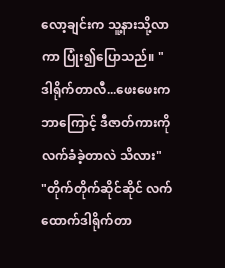လော့ချင်းက သူ့နားသို့လာကာ ပြုံး၍ပြောသည်။ "ဒါရိုက်တာလီ...ဖေးဖေးက ဘာကြောင့် ဒီဇာတ်ကားကို လက်ခံခဲ့တာလဲ သိလား"
"တိုက်တိုက်ဆိုင်ဆိုင် လက်ထောက်ဒါရိုက်တာ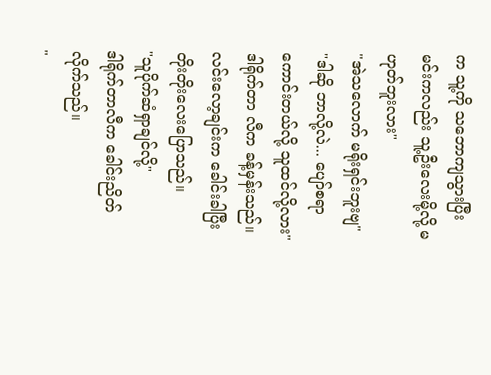က သူ့ကို သဘောကျသွားပြီး မင်းကလည်း သူ့ဦးလေးမို့လို့ မဟုတ်ဘူးလား"
"အဲသလောက် မရိုးရှင်းဘူးဗျ"
"ဒါဆို ဘာလို့လဲ... ပျော်စရာကောင်းတယ်လို့ သူထင်လို့လား"
ဒါရိုက်တာ လီက ခန့်မှန်းသည်။
လင်းလော့ချင်းက ခေါင်းခါပြီး တိုးတိုးလေးပြောသည်။
"သူပိုက်ဆံရှာချင်လို့"
ဒါရိုက်တာလီက ခေါင်းညိတ်လိုက်သည်။
"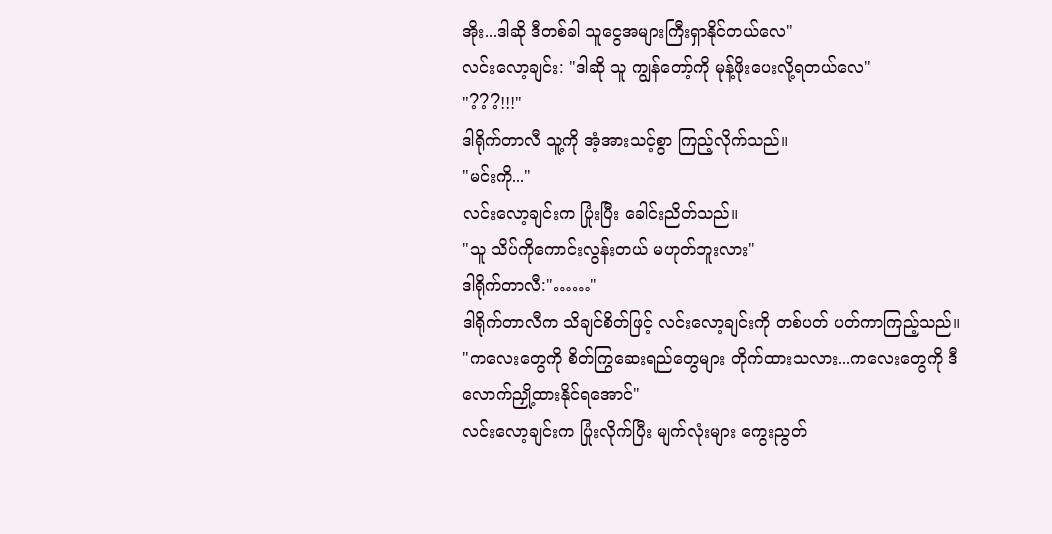အိုး...ဒါဆို ဒီတစ်ခါ သူငွေအများကြီးရှာနိုင်တယ်လေ"
လင်းလော့ချင်း: "ဒါဆို သူ ကျွန်တော့်ကို မုန့်ဖိုးပေးလို့ရတယ်လေ"
"???!!!"
ဒါရိုက်တာလီ သူ့ကို အံ့အားသင့်စွာ ကြည့်လိုက်သည်။
"မင်းကို..."
လင်းလော့ချင်းက ပြုံးပြီး ခေါင်းညိတ်သည်။
"သူ သိပ်ကိုကောင်းလွန်းတယ် မဟုတ်ဘူးလား"
ဒါရိုက်တာလီ:"……"
ဒါရိုက်တာလီက သိချင်စိတ်ဖြင့် လင်းလော့ချင်းကို တစ်ပတ် ပတ်ကာကြည့်သည်။
"ကလေးတွေကို စိတ်ကြွဆေးရည်တွေများ တိုက်ထားသလား...ကလေးတွေကို ဒီလောက်ညှို့ထားနိုင်ရအောင်"
လင်းလော့ချင်းက ပြုံးလိုက်ပြီး မျက်လုံးများ ကွေးညွတ်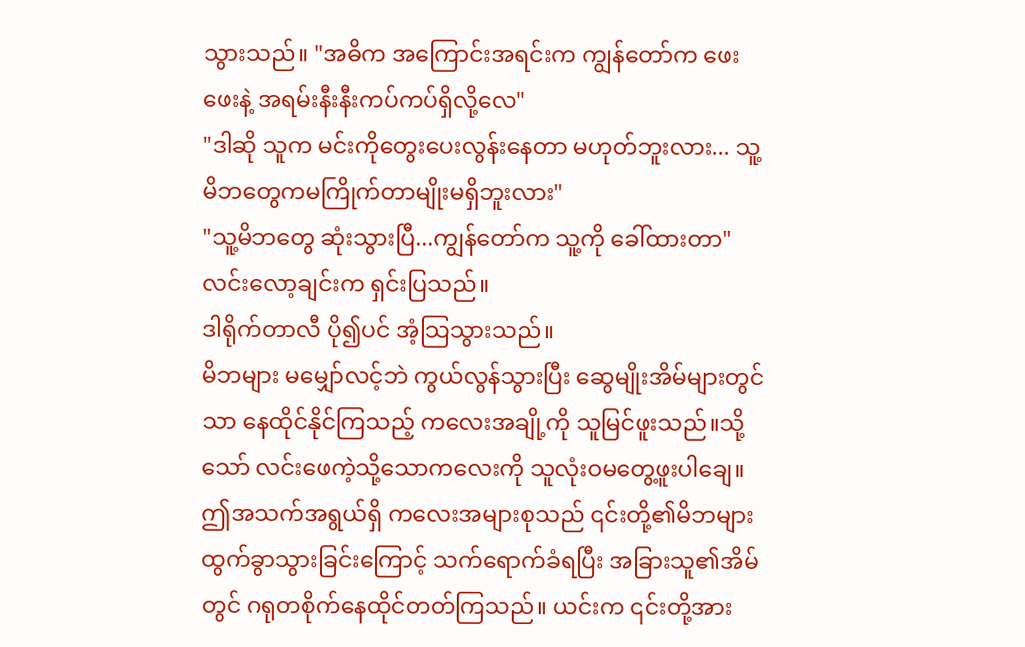သွားသည်။ "အဓိက အကြောင်းအရင်းက ကျွန်တော်က ဖေးဖေးနဲ့ အရမ်းနီးနီးကပ်ကပ်ရှိလို့လေ"
"ဒါဆို သူက မင်းကိုတွေးပေးလွန်းနေတာ မဟုတ်ဘူးလား... သူ့မိဘတွေကမကြိုက်တာမျိုးမရှိဘူးလား"
"သူ့မိဘတွေ ဆုံးသွားပြီ...ကျွန်တော်က သူ့ကို ခေါ်ထားတာ"
လင်းလော့ချင်းက ရှင်းပြသည်။
ဒါရိုက်တာလီ ပို၍ပင် အံ့သြသွားသည်။
မိဘများ မမျှော်လင့်ဘဲ ကွယ်လွန်သွားပြီး ဆွေမျိုးအိမ်များတွင်သာ နေထိုင်နိုင်ကြသည့် ကလေးအချို့ကို သူမြင်ဖူးသည်။သို့သော် လင်းဖေကဲ့သို့သောကလေးကို သူလုံးဝမတွေ့ဖူးပါချေ။ ဤအသက်အရွယ်ရှိ ကလေးအများစုသည် ၎င်းတို့၏မိဘများထွက်ခွာသွားခြင်းကြောင့် သက်ရောက်ခံရပြီး အခြားသူ၏အိမ်တွင် ဂရုတစိုက်နေထိုင်တတ်ကြသည်။ ယင်းက ၎င်းတို့အား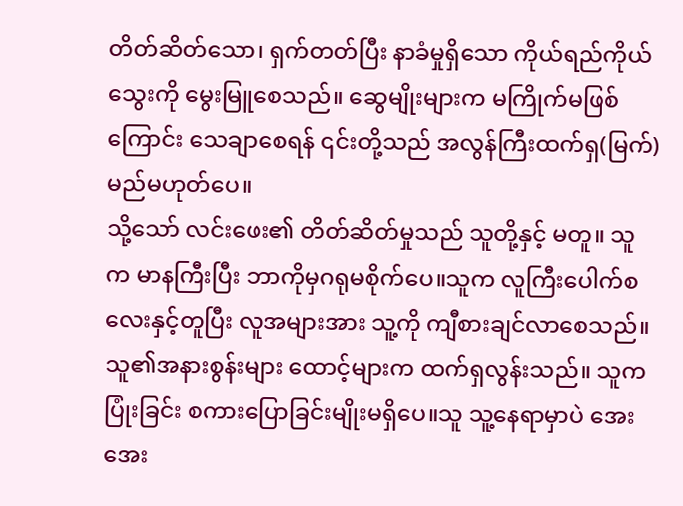တိတ်ဆိတ်သော၊ ရှက်တတ်ပြီး နာခံမှုရှိသော ကိုယ်ရည်ကိုယ်သွေးကို မွေးမြူစေသည်။ ဆွေမျိုးများက မကြိုက်မဖြစ်ကြောင်း သေချာစေရန် ၎င်းတို့သည် အလွန်ကြီးထက်ရှ(မြက်)မည်မဟုတ်ပေ။
သို့သော် လင်းဖေး၏ တိတ်ဆိတ်မှုသည် သူတို့နှင့် မတူ။ သူက မာနကြီးပြီး ဘာကိုမှဂရုမစိုက်ပေ။သူက လူကြီးပေါက်စလေးနှင့်တူပြီး လူအများအား သူ့ကို ကျီစားချင်လာစေသည်။
သူ၏အနားစွန်းများ ထောင့်များက ထက်ရှလွန်းသည်။ သူက ပြုံးခြင်း စကားပြောခြင်းမျိုးမရှိပေ။သူ သူ့နေရာမှာပဲ အေးအေး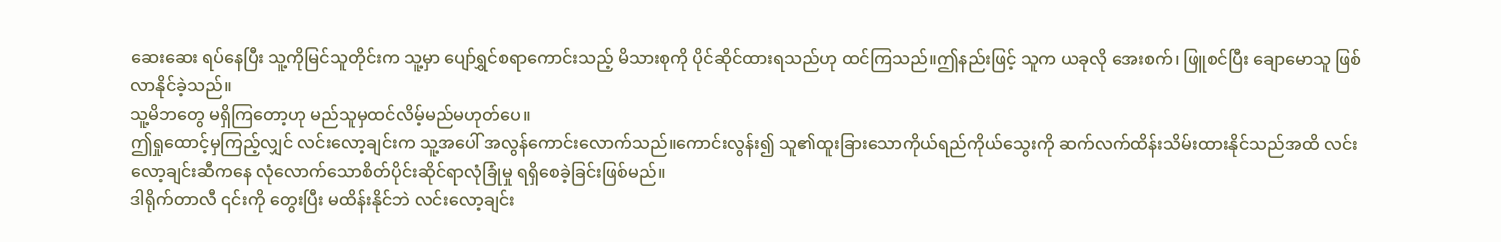ဆေးဆေး ရပ်နေပြီး သူ့ကိုမြင်သူတိုင်းက သူ့မှာ ပျော်ရွှင်စရာကောင်းသည့် မိသားစုကို ပိုင်ဆိုင်ထားရသည်ဟု ထင်ကြသည်။ဤနည်းဖြင့် သူက ယခုလို အေးစက်၊ ဖြူစင်ပြီး ချောမောသူ ဖြစ်လာနိုင်ခဲ့သည်။
သူ့မိဘတွေ မရှိကြတော့ဟု မည်သူမှထင်လိမ့်မည်မဟုတ်ပေ။
ဤရှုထောင့်မှကြည့်လျှင် လင်းလော့ချင်းက သူ့အပေါ် အလွန်ကောင်းလောက်သည်။ကောင်းလွန်း၍ သူ၏ထူးခြားသောကိုယ်ရည်ကိုယ်သွေးကို ဆက်လက်ထိန်းသိမ်းထားနိုင်သည်အထိ လင်းလော့ချင်းဆီကနေ လုံလောက်သောစိတ်ပိုင်းဆိုင်ရာလုံခြုံမှု ရရှိစေခဲ့ခြင်းဖြစ်မည်။
ဒါရိုက်တာလီ ၎င်းကို တွေးပြီး မထိန်းနိုင်ဘဲ လင်းလော့ချင်း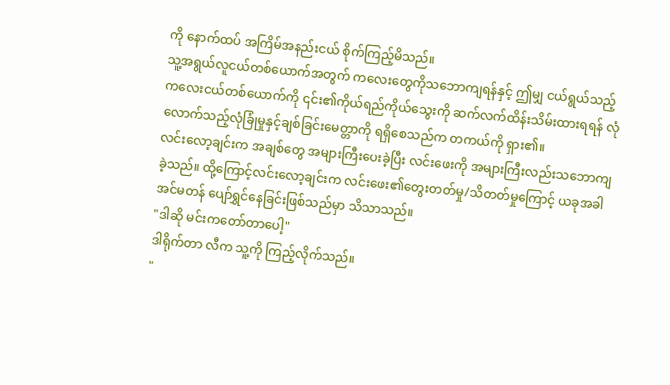ကို နောက်ထပ် အကြိမ်အနည်းငယ် စိုက်ကြည့်မိသည်။
သူ့အရွယ်လူငယ်တစ်ယောက်အတွက် ကလေးတွေကိုသဘောကျရန်နှင့် ဤမျှ ငယ်ရွယ်သည့်ကလေးငယ်တစ်ယောက်ကို ၎င်း၏ကိုယ်ရည်ကိုယ်သွေးကို ဆက်လက်ထိန်းသိမ်းထားရရန် လုံလောက်သည့်လုံခြုံမှုနှင့်ချစ်ခြင်းမေတ္တာကို ရရှိစေသည်က တကယ်ကို ရှား၏။
လင်းလော့ချင်းက အချစ်တွေ အများကြီးပေးခဲ့ပြီး လင်းဖေးကို အများကြီးလည်းသဘောကျခဲ့သည်။ ထို့ကြောင့်လင်းလော့ချင်းက လင်းဖေး၏တွေးတတ်မှု/သိတတ်မှုကြောင့် ယခုအခါ အင်မတန် ပျော်ရွှင်နေခြင်းဖြစ်သည်မှာ သိသာသည်။
"ဒါဆို မင်းကတော်တာပေါ့"
ဒါရိုက်တာ လီက သူ့ကို ကြည့်လိုက်သည်။
"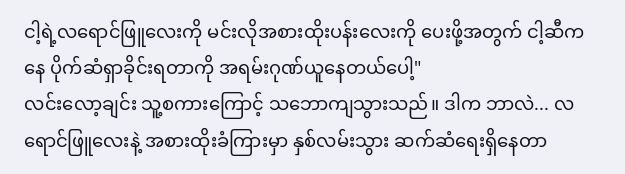ငါ့ရဲ့လရောင်ဖြူလေးကို မင်းလိုအစားထိုးပန်းလေးကို ပေးဖို့အတွက် ငါ့ဆီကနေ ပိုက်ဆံရှာခိုင်းရတာကို အရမ်းဂုဏ်ယူနေတယ်ပေါ့"
လင်းလော့ချင်း သူ့စကားကြောင့် သဘောကျသွားသည်။ ဒါက ဘာလဲ... လရောင်ဖြူလေးနဲ့ အစားထိုးခံကြားမှာ နှစ်လမ်းသွား ဆက်ဆံရေးရှိနေတာ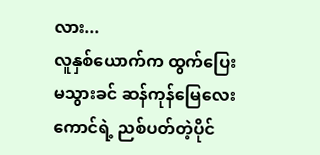လား...
လူနှစ်ယောက်က ထွက်ပြေးမသွားခင် ဆန်ကုန်မြေလေးကောင်ရဲ့ ညစ်ပတ်တဲ့ပိုင်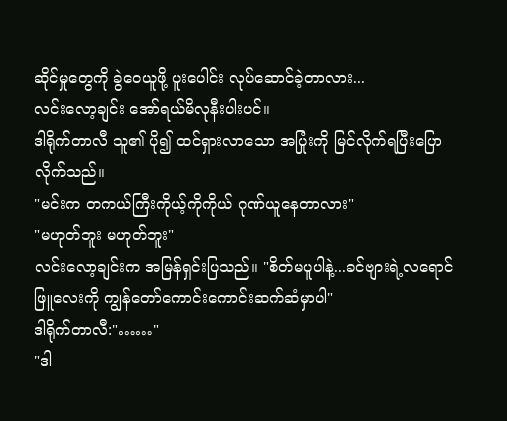ဆိုင်မှုတွေကို ခွဲဝေယူဖို့ ပူးပေါင်း လုပ်ဆောင်ခဲ့တာလား...
လင်းလော့ချင်း အော်ရယ်မိလုနီးပါးပင်။
ဒါရိုက်တာလီ သူ၏ ပို၍ ထင်ရှားလာသော အပြုံးကို မြင်လိုက်ရပြီးပြောလိုက်သည်။
"မင်းက တကယ်ကြီးကိုယ့်ကိုကိုယ် ဂုဏ်ယူနေတာလား"
"မဟုတ်ဘူး မဟုတ်ဘူး"
လင်းလော့ချင်းက အမြန်ရှင်းပြသည်။ "စိတ်မပူပါနဲ့...ခင်ဗျားရဲ့လရောင်ဖြူလေးကို ကျွန်တော်ကောင်းကောင်းဆက်ဆံမှာပါ"
ဒါရိုက်တာလီ:"……"
"ဒါ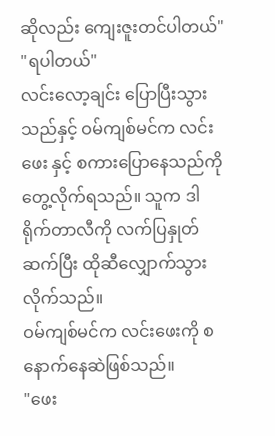ဆိုလည်း ကျေးဇူးတင်ပါတယ်"
"ရပါတယ်"
လင်းလော့ချင်း ပြောပြီးသွားသည်နှင့် ဝမ်ကျစ်မင်က လင်းဖေး နှင့် စကားပြောနေသည်ကို တွေ့လိုက်ရသည်။ သူက ဒါရိုက်တာလီကို လက်ပြနှုတ်ဆက်ပြီး ထိုဆီလျှောက်သွားလိုက်သည်။
ဝမ်ကျစ်မင်က လင်းဖေးကို စနောက်နေဆဲဖြစ်သည်။
"ဖေး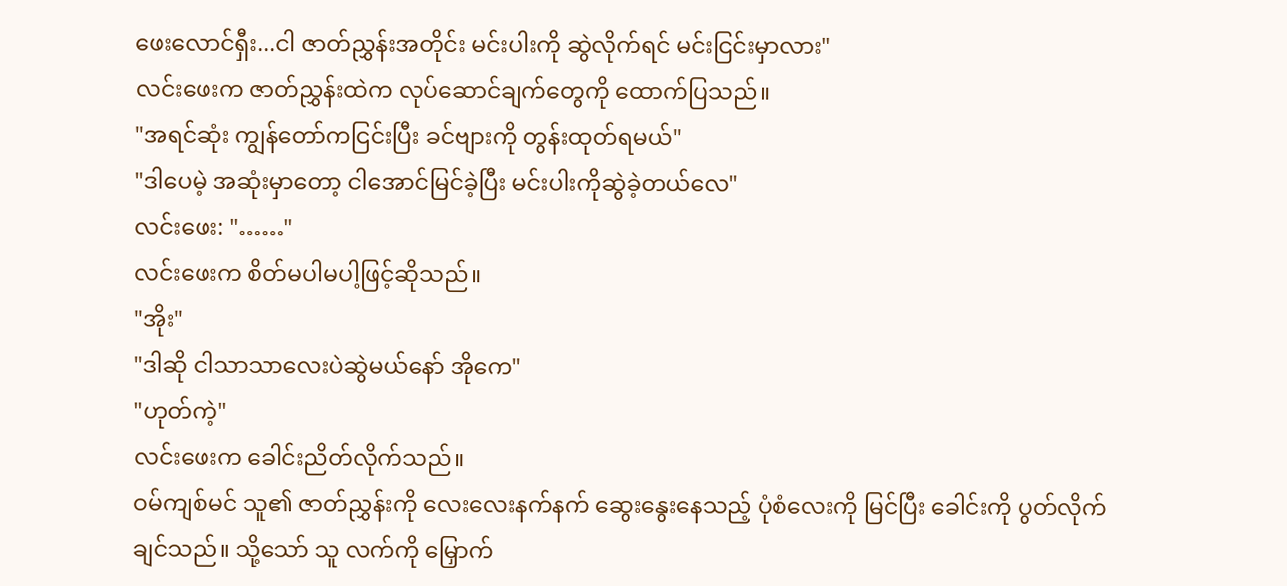ဖေးလောင်ရှီး...ငါ ဇာတ်ညွှန်းအတိုင်း မင်းပါးကို ဆွဲလိုက်ရင် မင်းငြင်းမှာလား"
လင်းဖေးက ဇာတ်ညွှန်းထဲက လုပ်ဆောင်ချက်တွေကို ထောက်ပြသည်။
"အရင်ဆုံး ကျွန်တော်ကငြင်းပြီး ခင်ဗျားကို တွန်းထုတ်ရမယ်"
"ဒါပေမဲ့ အဆုံးမှာတော့ ငါအောင်မြင်ခဲ့ပြီး မင်းပါးကိုဆွဲခဲ့တယ်လေ"
လင်းဖေး: "……"
လင်းဖေးက စိတ်မပါမပါ့ဖြင့်ဆိုသည်။
"အိုး"
"ဒါဆို ငါသာသာလေးပဲဆွဲမယ်နော် အိုကေ"
"ဟုတ်ကဲ့"
လင်းဖေးက ခေါင်းညိတ်လိုက်သည်။
ဝမ်ကျစ်မင် သူ၏ ဇာတ်ညွှန်းကို လေးလေးနက်နက် ဆွေးနွေးနေသည့် ပုံစံလေးကို မြင်ပြီး ခေါင်းကို ပွတ်လိုက်ချင်သည်။ သို့သော် သူ လက်ကို မြှောက်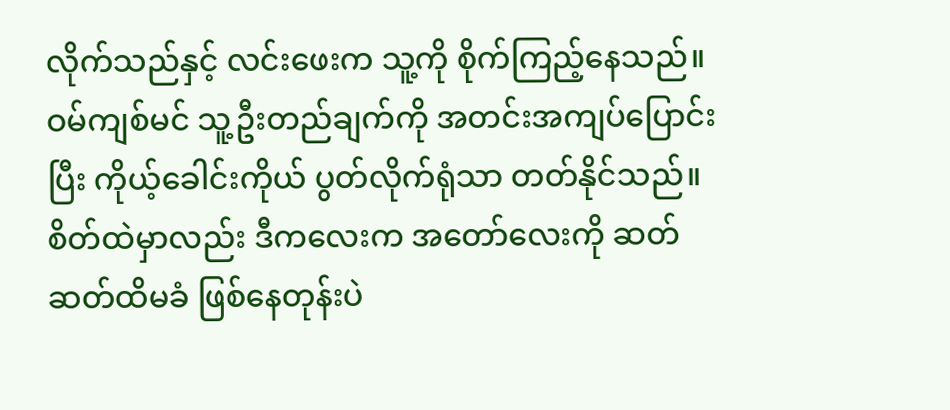လိုက်သည်နှင့် လင်းဖေးက သူ့ကို စိုက်ကြည့်နေသည်။
ဝမ်ကျစ်မင် သူ့ဦးတည်ချက်ကို အတင်းအကျပ်ပြောင်းပြီး ကိုယ့်ခေါင်းကိုယ် ပွတ်လိုက်ရုံသာ တတ်နိုင်သည်။စိတ်ထဲမှာလည်း ဒီကလေးက အတော်လေးကို ဆတ်ဆတ်ထိမခံ ဖြစ်နေတုန်းပဲ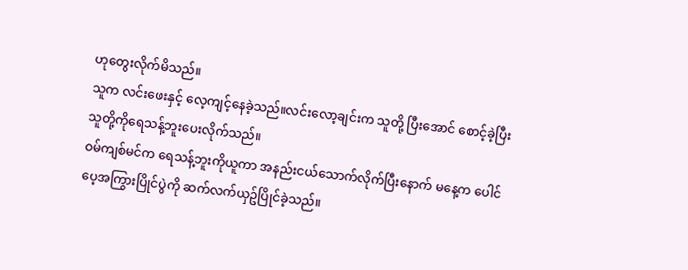ဟုတွေးလိုက်မိသည်။
သူက လင်းဖေးနှင့် လေ့ကျင့်နေခဲ့သည်။လင်းလော့ချင်းက သူတို့ ပြီးအောင် စောင့်ခဲ့ပြီး သူတို့ကိုရေသန့်ဘူးပေးလိုက်သည်။
ဝမ်ကျစ်မင်က ရေသန့်ဘူးကိုယူကာ အနည်းငယ်သောက်လိုက်ပြီးနောက် မနေ့က ပေါင်ပေ့အကြွားပြိုင်ပွဲကို ဆက်လက်ယှဥ်ပြိုင်ခဲ့သည်။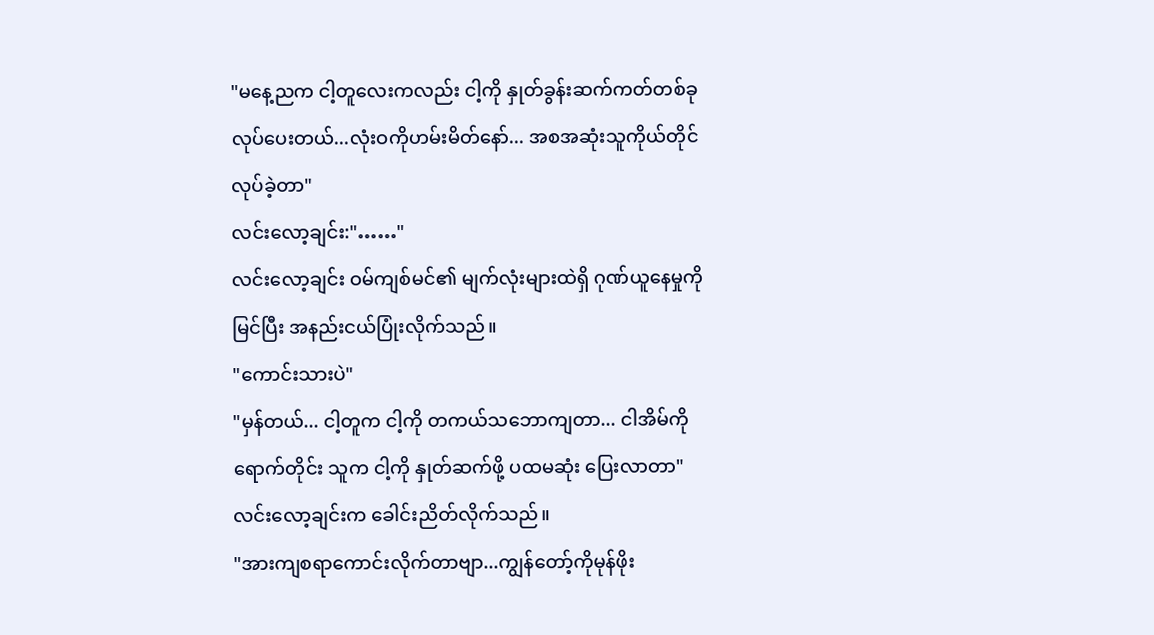"မနေ့ညက ငါ့တူလေးကလည်း ငါ့ကို နှုတ်ခွန်းဆက်ကတ်တစ်ခု လုပ်ပေးတယ်...လုံးဝကိုဟမ်းမိတ်နော်... အစအဆုံးသူကိုယ်တိုင် လုပ်ခဲ့တာ"
လင်းလော့ချင်း:"……"
လင်းလော့ချင်း ဝမ်ကျစ်မင်၏ မျက်လုံးများထဲရှိ ဂုဏ်ယူနေမှုကိုမြင်ပြီး အနည်းငယ်ပြုံးလိုက်သည်။
"ကောင်းသားပဲ"
"မှန်တယ်... ငါ့တူက ငါ့ကို တကယ်သဘောကျတာ... ငါအိမ်ကိုရောက်တိုင်း သူက ငါ့ကို နှုတ်ဆက်ဖို့ ပထမဆုံး ပြေးလာတာ"
လင်းလော့ချင်းက ခေါင်းညိတ်လိုက်သည်။
"အားကျစရာကောင်းလိုက်တာဗျာ...ကျွန်တော့်ကိုမုန်ဖိုး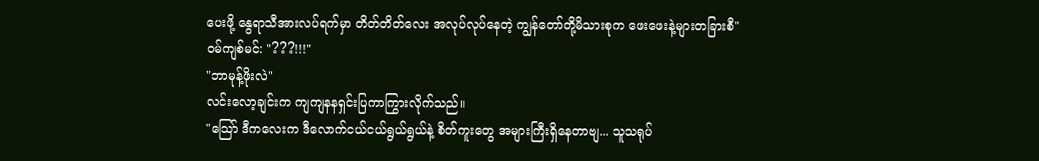ပေးဖို့ နွေရာသီအားလပ်ရက်မှာ တိတ်တိတ်လေး အလုပ်လုပ်နေတဲ့ ကျွန်တော်တို့မိသားစုက ဖေးဖေးနဲ့များတခြားစီ"
ဝမ်ကျစ်မင်: "???!!!"
"ဘာမုန့်ဖိုးလဲ"
လင်းလော့ချင်းက ကျကျနနရှင်းပြကာကြွားလိုက်သည်။
"သြော် ဒီကလေးက ဒီလောက်ငယ်ငယ်ရွယ်ရွယ်နဲ့ စိတ်ကူးတွေ အများကြီးရှိနေတာဗျ... သူသရုပ်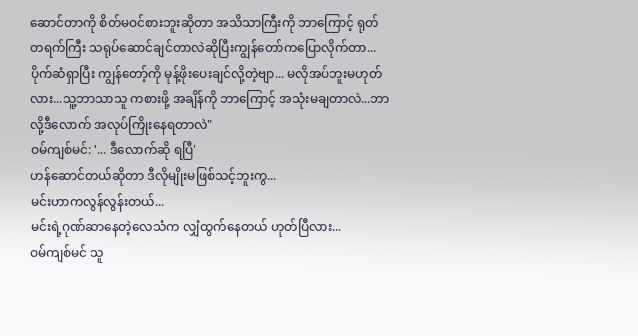ဆောင်တာကို စိတ်မဝင်စားဘူးဆိုတာ အသိသာကြီးကို ဘာကြောင့် ရုတ်တရက်ကြီး သရုပ်ဆောင်ချင်တာလဲဆိုပြီးကျွန်တော်ကပြောလိုက်တာ...ပိုက်ဆံရှာပြီး ကျွန်တော့်ကို မုန့်ဖိုးပေးချင်လို့တဲ့ဗျာ... မလိုအပ်ဘူးမဟုတ်လား...သူ့ဘာသာသူ ကစားဖို့ အချိန်ကို ဘာကြောင့် အသုံးမချတာလဲ...ဘာလို့ဒီလောက် အလုပ်ကြိုးနေရတာလဲ"
ဝမ်ကျစ်မင်: '... ဒီလောက်ဆို ရပြီ'
ဟန်ဆောင်တယ်ဆိုတာ ဒီလိုမျိုးမဖြစ်သင့်ဘူးကွ...
မင်းဟာကလွန်လွန်းတယ်...
မင်းရဲ့ဂုဏ်ဆာနေတဲ့လေသံက လျှံထွက်နေတယ် ဟုတ်ပြီလား...
ဝမ်ကျစ်မင် သူ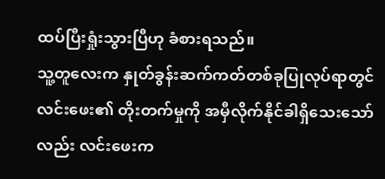ထပ်ပြီးရှုံးသွားပြီဟု ခံစားရသည်။
သူ့တူလေးက နှုတ်ခွန်းဆက်ကတ်တစ်ခုပြုလုပ်ရာတွင် လင်းဖေး၏ တိုးတက်မှုကို အမှီလိုက်နိုင်ခါရှိသေးသော်လည်း လင်းဖေးက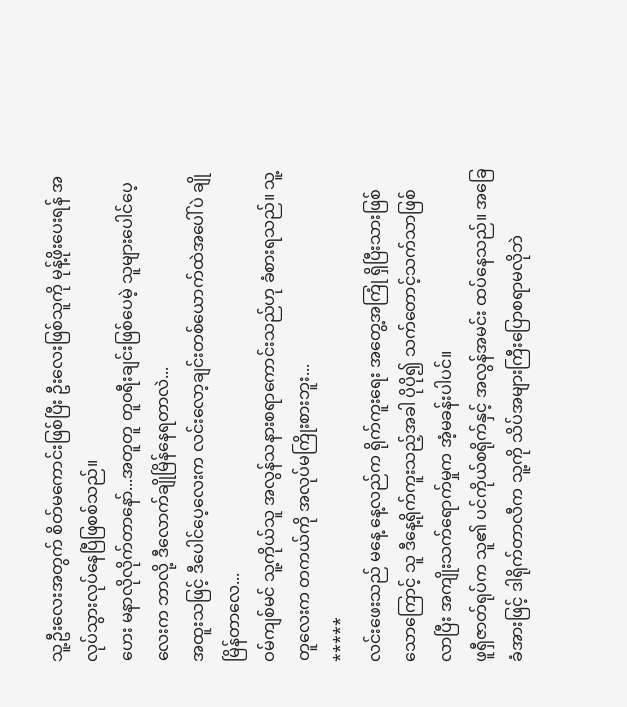သူ့ဦးလေးအတွက် စိတ်မကောင်းဖြစ်ပြီး ဦးလေးဖြစ်သူကို မုန့်ဖိုးပေးရန် အလုပ်သွားလုပ်နေပြီဖြစစ်သည်။
ဟေး မနာလိုလိုက်တာနော်...အတူတူ တူဝရီးချင်းဖြစ်ပေမဲ့ သူများပေါင်ပေ့လေးက ဘာလို့ ဒီလောက်ချိုမြိန်နေရတာလဲ...
အထူးသဖြင့် ဒီပေါင်ပေ့လေးက လင်းလော့ချင်းတစ်ယောက်ထဲအပေါ်ပဲ ချိုမြိန်တာလေ...
ဝမ်ကျစ်မင် သူ့ကိုယ်သူ အလွန်သနားစရာကောင်းသည်ဟု ခံစားရသည်။ သူ့တူလေးက တကယ်ကို အလုပ်မကြိုးစားဘူး...
*****
လင်းဖေးသည် မနေ့ နေ့လည်က ရိုက်ကူးရေး အတွေ့အကြုံ ရှိပြီးသားဖြစ်သောကြောင့် သူ ဒီနေ့ရိုက်ကူးသည့်အခါ ပိုပို၍ သက်တောင့်သက်သာဖြစ်လာပြီး အကျိုးသက်ရောက်မှုက အံ့မခန်းပါပင်။
ဖူရှီဇာတ်ရုပ်က သူ၏ ပင်ကိုယ်စရိုက်နှင့် အလွန်အမင်း ထပ်နေသည်။ အခြေခံအားဖြင့် ဒါရိုက်တာလီက သူ့ကို သိပ်အများကြီးပြောစရာမလိုဘဲ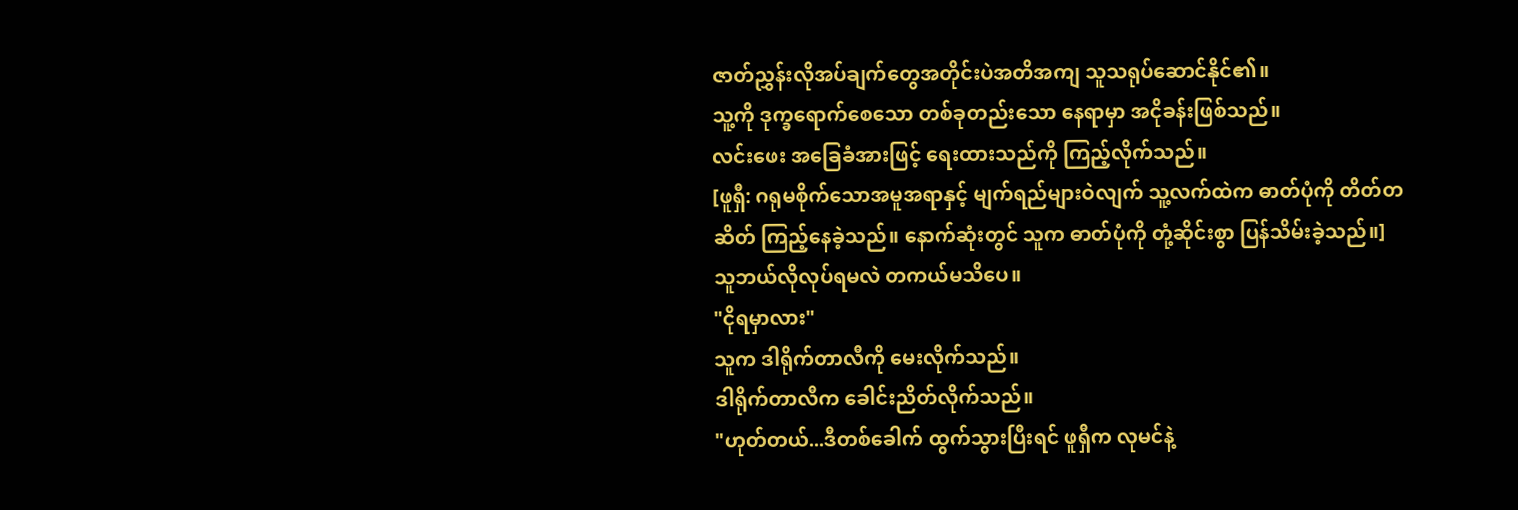ဇာတ်ညွှန်းလိုအပ်ချက်တွေအတိုင်းပဲအတိအကျ သူသရုပ်ဆောင်နိုင်၏။
သူ့ကို ဒုက္ခရောက်စေသော တစ်ခုတည်းသော နေရာမှာ အငိုခန်းဖြစ်သည်။
လင်းဖေး အခြေခံအားဖြင့် ရေးထားသည်ကို ကြည့်လိုက်သည်။
[ဖူရှီ: ဂရုမစိုက်သောအမူအရာနှင့် မျက်ရည်များဝဲလျက် သူ့လက်ထဲက ဓာတ်ပုံကို တိတ်တဆိတ် ကြည့်နေခဲ့သည်။ နောက်ဆုံးတွင် သူက ဓာတ်ပုံကို တုံ့ဆိုင်းစွာ ပြန်သိမ်းခဲ့သည်။]
သူဘယ်လိုလုပ်ရမလဲ တကယ်မသိပေ။
"ငိုရမှာလား"
သူက ဒါရိုက်တာလီကို မေးလိုက်သည်။
ဒါရိုက်တာလီက ခေါင်းညိတ်လိုက်သည်။
"ဟုတ်တယ်...ဒီတစ်ခေါက် ထွက်သွားပြီးရင် ဖူရှီက လုမင်နဲ့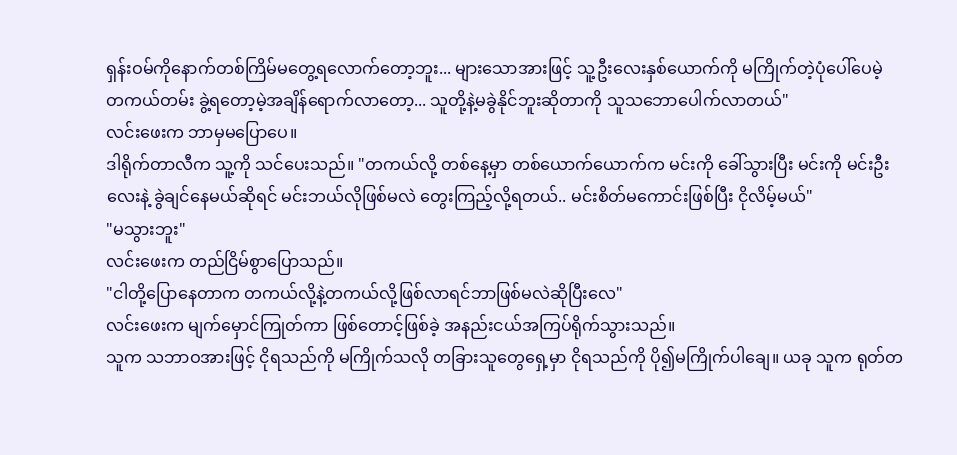ရှန်းဝမ်ကိုနောက်တစ်ကြိမ်မတွေ့ရလောက်တော့ဘူး... များသောအားဖြင့် သူ့ဦးလေးနှစ်ယောက်ကို မကြိုက်တဲ့ပုံပေါ်ပေမဲ့ တကယ်တမ်း ခွဲ့ရတော့မဲ့အချိန်ရောက်လာတော့... သူတို့နဲ့မခွဲနိုင်ဘူးဆိုတာကို သူသဘောပေါက်လာတယ်"
လင်းဖေးက ဘာမှမပြောပေ။
ဒါရိုက်တာလီက သူ့ကို သင်ပေးသည်။ "တကယ်လို့ တစ်နေ့မှာ တစ်ယောက်ယောက်က မင်းကို ခေါ်သွားပြီး မင်းကို မင်းဦးလေးနဲ့ ခွဲချင်နေမယ်ဆိုရင် မင်းဘယ်လိုဖြစ်မလဲ တွေးကြည့်လို့ရတယ်.. မင်းစိတ်မကောင်းဖြစ်ပြီး ငိုလိမ့်မယ်"
"မသွားဘူး"
လင်းဖေးက တည်ငြိမ်စွာပြောသည်။
"ငါတို့ပြောနေတာက တကယ်လို့နဲ့တကယ်လို့ဖြစ်လာရင်ဘာဖြစ်မလဲဆိုပြီးလေ"
လင်းဖေးက မျက်မှောင်ကြုတ်ကာ ဖြစ်တောင့်ဖြစ်ခဲ့ အနည်းငယ်အကြပ်ရိုက်သွားသည်။
သူက သဘာဝအားဖြင့် ငိုရသည်ကို မကြိုက်သလို တခြားသူတွေရှေ့မှာ ငိုရသည်ကို ပို၍မကြိုက်ပါချေ။ ယခု သူက ရုတ်တ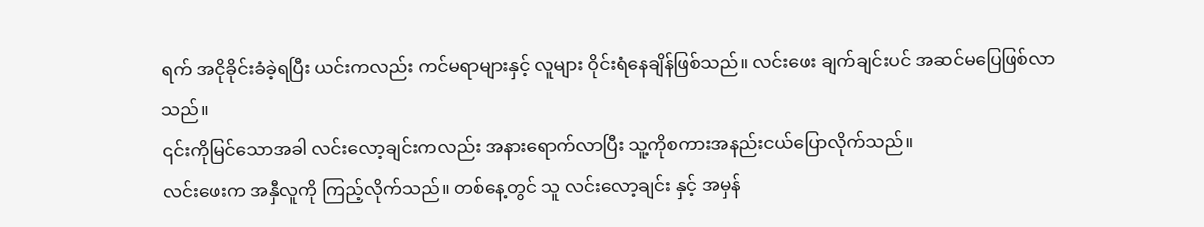ရက် အငိုခိုင်းခံခဲ့ရပြီး ယင်းကလည်း ကင်မရာများနှင့် လူများ ဝိုင်းရံနေချိန်ဖြစ်သည်။ လင်းဖေး ချက်ချင်းပင် အဆင်မပြေဖြစ်လာသည်။
၎င်းကိုမြင်သောအခါ လင်းလော့ချင်းကလည်း အနားရောက်လာပြီး သူ့ကိုစကားအနည်းငယ်ပြောလိုက်သည်။
လင်းဖေးက အနှီလူကို ကြည့်လိုက်သည်။ တစ်နေ့တွင် သူ လင်းလော့ချင်း နှင့် အမှန်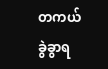တကယ် ခွဲခွာရ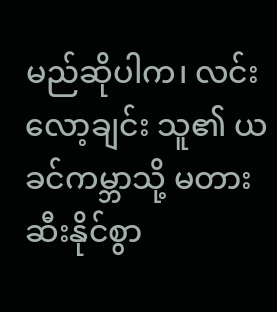မည်ဆိုပါက၊ လင်းလော့ချင်း သူ၏ ယခင်ကမ္ဘာသို့ မတားဆီးနိုင်စွာ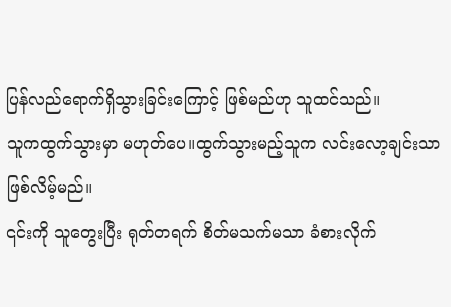ပြန်လည်ရောက်ရှိသွားခြင်းကြောင့် ဖြစ်မည်ဟု သူထင်သည်။
သူကထွက်သွားမှာ မဟုတ်ပေ။ထွက်သွားမည့်သူက လင်းလော့ချင်းသာဖြစ်လိမ့်မည်။
၎င်းကို သူတွေးပြီး ရုတ်တရက် စိတ်မသက်မသာ ခံစားလိုက်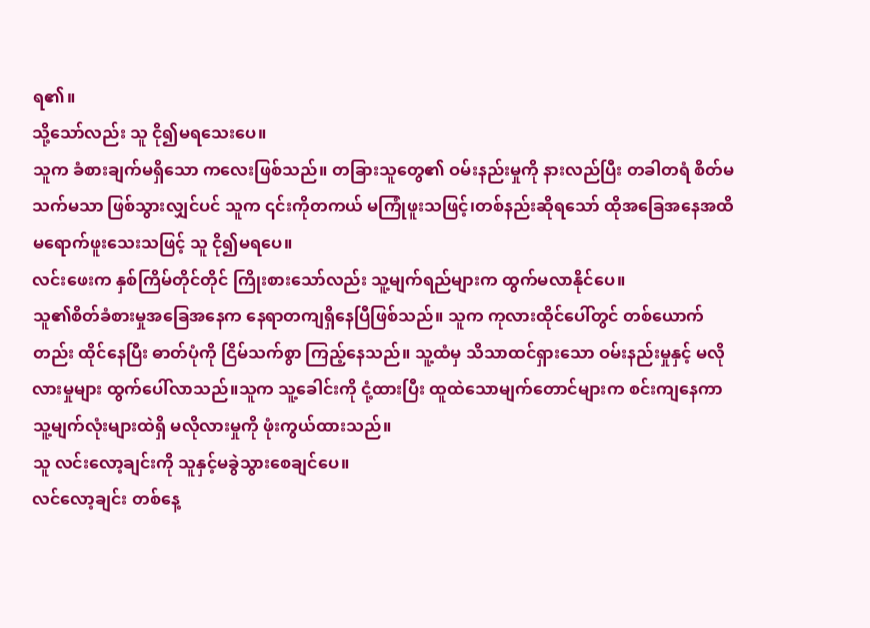ရ၏။
သို့သော်လည်း သူ ငို၍မရသေးပေ။
သူက ခံစားချက်မရှိသော ကလေးဖြစ်သည်။ တခြားသူတွေ၏ ဝမ်းနည်းမှုကို နားလည်ပြီး တခါတရံ စိတ်မသက်မသာ ဖြစ်သွားလျှင်ပင် သူက ၎င်းကိုတကယ် မကြုံဖူးသဖြင့်၊တစ်နည်းဆိုရသော် ထိုအခြေအနေအထိမရောက်ဖူးသေးသဖြင့် သူ ငို၍မရပေ။
လင်းဖေးက နှစ်ကြိမ်တိုင်တိုင် ကြိုးစားသော်လည်း သူ့မျက်ရည်များက ထွက်မလာနိုင်ပေ။
သူ၏စိတ်ခံစားမှုအခြေအနေက နေရာတကျရှိနေပြီဖြစ်သည်။ သူက ကုလားထိုင်ပေါ်တွင် တစ်ယောက်တည်း ထိုင်နေပြီး ဓာတ်ပုံကို ငြိမ်သက်စွာ ကြည့်နေသည်။ သူ့ထံမှ သိသာထင်ရှားသော ဝမ်းနည်းမှုနှင့် မလိုလားမှုများ ထွက်ပေါ်လာသည်။သူက သူ့ခေါင်းကို ငုံ့ထားပြီး ထူထဲသောမျက်တောင်များက စင်းကျနေကာ သူ့မျက်လုံးများထဲရှိ မလိုလားမှုကို ဖုံးကွယ်ထားသည်။
သူ လင်းလော့ချင်းကို သူနှင့်မခွဲသွားစေချင်ပေ။
လင်လော့ချင်း တစ်နေ့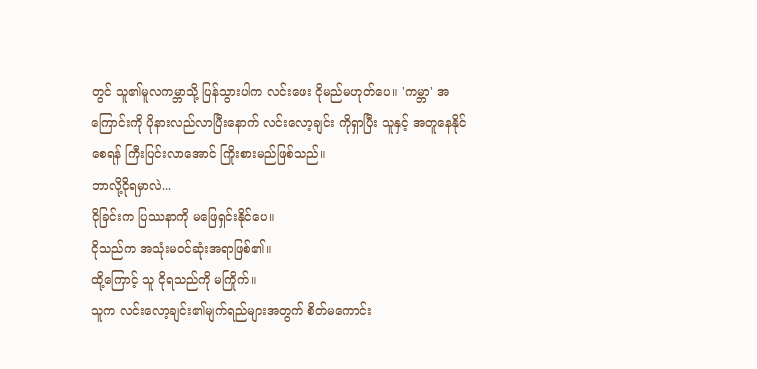တွင် သူ၏မူလကမ္ဘာသို့ ပြန်သွားပါက လင်းဖေး ငိုမည်မဟုတ်ပေ။ 'ကမ္ဘာ' အကြောင်းကို ပိုနားလည်လာပြီးနောက် လင်းလော့ချင်း ကိုရှာပြီး သူနှင့် အတူနေနိုင်စေရန် ကြီးပြင်းလာအောင် ကြိုးစားမည်ဖြစ်သည်။
ဘာလို့ငိုရမှာလဲ...
ငိုခြင်းက ပြဿနာကို မဖြေရှင်းနိုင်ပေ။
ငိုသည်က အသုံးမဝင်ဆုံးအရာဖြစ်၏။
ထို့ကြောင့် သူ ငိုရသည်ကို မကြိုက်။
သူက လင်းလော့ချင်း၏မျက်ရည်များအတွက် စိတ်မကောင်း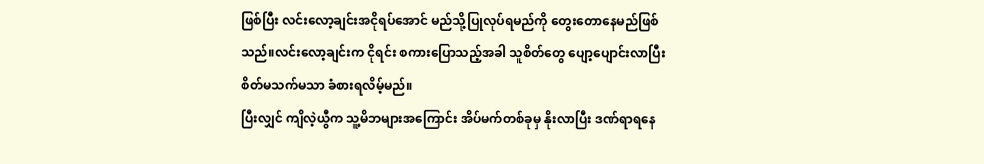ဖြစ်ပြီး လင်းလော့ချင်းအငိုရပ်အောင် မည်သို့ပြုလုပ်ရမည်ကို တွေးတောနေမည်ဖြစ်သည်။လင်းလော့ချင်းက ငိုရင်း စကားပြောသည့်အခါ သူစိတ်တွေ ပျော့ပျောင်းလာပြီး စိတ်မသက်မသာ ခံစားရလိမ့်မည်။
ပြီးလျှင် ကျိလဲ့ယွီက သူ့မိဘများအကြောင်း အိပ်မက်တစ်ခုမှ နိုးလာပြီး ဒဏ်ရာရနေ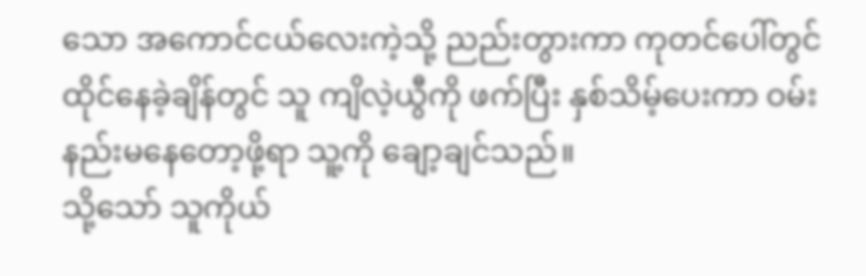သော အကောင်ငယ်လေးကဲ့သို့ ညည်းတွားကာ ကုတင်ပေါ်တွင် ထိုင်နေခဲ့ချိန်တွင် သူ ကျိလဲ့ယွီကို ဖက်ပြီး နှစ်သိမ့်ပေးကာ ဝမ်းနည်းမနေတော့ဖို့ရာ သူ့ကို ချော့ချင်သည်။
သို့သော် သူကိုယ်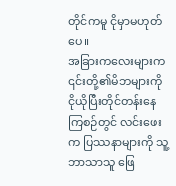တိုင်ကမူ ငိုမှာမဟုတ်ပေ။
အခြားကလေးများက ၎င်းတို့၏မိဘများကို ငိုယိုပြီးတိုင်တန်းနေကြစဉ်တွင် လင်းဖေးက ပြဿနာများကို သူ့ဘာသာသူ ဖြေ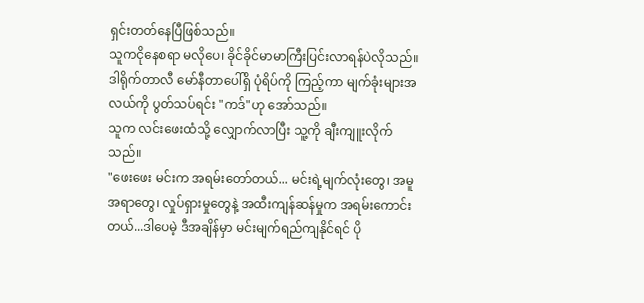ရှင်းတတ်နေပြီဖြစ်သည်။
သူကငိုနေစရာ မလိုပေ၊ ခိုင်ခိုင်မာမာကြီးပြင်းလာရန်ပဲလိုသည်။
ဒါရိုက်တာလီ မော်နီတာပေါ်ရှိ ပုံရိပ်ကို ကြည့်ကာ မျက်ခုံးများအလယ်ကို ပွတ်သပ်ရင်း "ကဒ်"ဟု အော်သည်။
သူက လင်းဖေးထံသို့ လျှောက်လာပြီး သူ့ကို ချီးကျူးလိုက်သည်။
"ဖေးဖေး မင်းက အရမ်းတော်တယ်... မင်းရဲ့မျက်လုံးတွေ၊ အမူအရာတွေ၊ လှုပ်ရှားမှုတွေနဲ့ အထီးကျန်ဆန်မှုက အရမ်းကောင်းတယ်...ဒါပေမဲ့ ဒီအချိန်မှာ မင်းမျက်ရည်ကျနိုင်ရင် ပို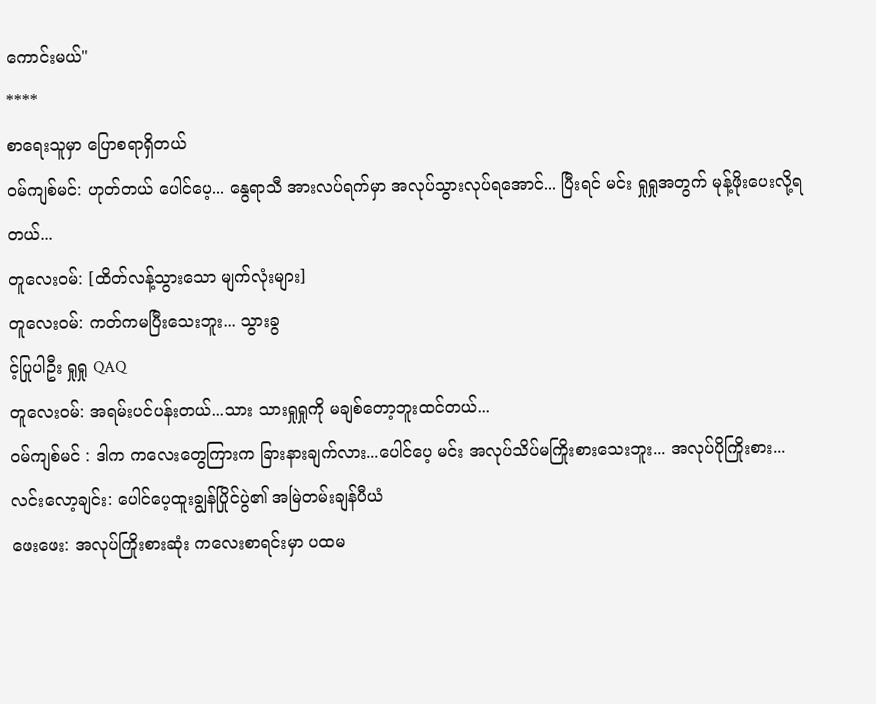ကောင်းမယ်"
****
စာရေးသူမှာ ပြောစရာရှိတယ်
ဝမ်ကျစ်မင်: ဟုတ်တယ် ပေါင်ပေ့... နွေရာသီ အားလပ်ရက်မှာ အလုပ်သွားလုပ်ရအောင်... ပြီးရင် မင်း ရှုရှုအတွက် မုန့်ဖိုးပေးလို့ရတယ်...
တူလေးဝမ်: [ထိတ်လန့်သွားသော မျက်လုံးများ]
တူလေးဝမ်: ကတ်ကမပြီးသေးဘူး... သွားခွ
င့်ပြုပါဦး ရှုရှု QAQ
တူလေးဝမ်: အရမ်းပင်ပန်းတယ်...သား သားရှုရှုကို မချစ်တော့ဘူးထင်တယ်...
ဝမ်ကျစ်မင် : ဒါက ကလေးတွေကြားက ခြားနားချက်လား...ပေါင်ပေ့ မင်း အလုပ်သိပ်မကြိုးစားသေးဘူး... အလုပ်ပိုကြိုးစား...
လင်းလော့ချင်း: ပေါင်ပေ့ထူးချွန်ပြိုင်ပွဲ၏ အမြဲတမ်းချန်ပီယံ
ဖေးဖေး: အလုပ်ကြိုးစားဆုံး ကလေးစာရင်းမှာ ပထမ